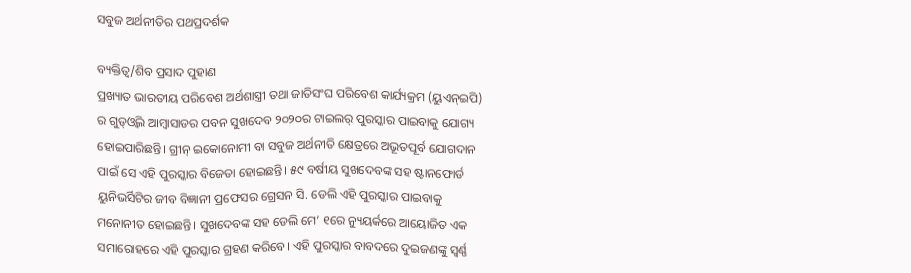ସବୁଜ ଅର୍ଥନୀତିର ପଥପ୍ରଦର୍ଶକ

ବ୍ୟକ୍ତିତ୍ୱ/ଶିବ ପ୍ରସାଦ ପୁହାଣ
ପ୍ରଖ୍ୟାତ ଭାରତୀୟ ପରିବେଶ ଅର୍ଥଶାସ୍ତ୍ରୀ ତଥା ଜାତିସଂଘ ପରିବେଶ କାର୍ଯ୍ୟକ୍ରମ (ୟୁଏନ୍‌ଇପି) ର ଗୁଡ୍‌ଓ୍ବିଲ ଆମ୍ବାସାଡର ପବନ ସୁଖଦେବ ୨୦୨୦ର ଟାଇଲର୍‌ ପୁରସ୍କାର ପାଇବାକୁ ଯୋଗ୍ୟ ହୋଇପାରିଛନ୍ତି। ଗ୍ରୀନ୍‌ ଇକୋନୋମୀ ବା ସବୁଜ ଅର୍ଥନୀତି କ୍ଷେତ୍ରରେ ଅଭୂତପୂର୍ବ ଯୋଗଦାନ ପାଇଁ ସେ ଏହି ପୁରସ୍କାର ବିଜେତା ହୋଇଛନ୍ତି। ୫୯ ବର୍ଷୀୟ ସୁଖଦେବଙ୍କ ସହ ଷ୍ଟାନଫୋର୍ଡ ୟୁନିଭର୍ସିଟିର ଜୀବ ବିଜ୍ଞାନୀ ପ୍ରଫେସର ଗ୍ରେସନ ସି. ଡେଲି ଏହି ପୁରସ୍କାର ପାଇବାକୁ ମନୋନୀତ ହୋଇଛନ୍ତି। ସୁଖଦେବଙ୍କ ସହ ଡେଲି ମେ’ ୧ରେ ନ୍ୟୁୟର୍କରେ ଆୟୋଜିତ ଏକ ସମାରୋହରେ ଏହି ପୁରସ୍କାର ଗ୍ରହଣ କରିବେ। ଏହି ପୁରସ୍କାର ବାବଦରେ ଦୁଇଜଣଙ୍କୁ ସ୍ବର୍ଣ୍ଣ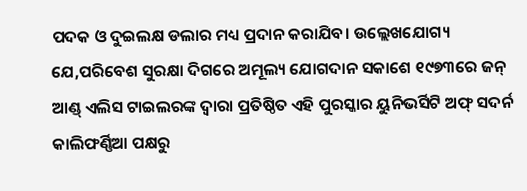ପଦକ ଓ ଦୁଇଲକ୍ଷ ଡଲାର ମଧ୍ୟ ପ୍ରଦାନ କରାଯିବ। ଉଲ୍ଲେଖଯୋଗ୍ୟ ଯେ,ପରିବେଶ ସୁରକ୍ଷା ଦିଗରେ ଅମୂଲ୍ୟ ଯୋଗଦାନ ସକାଶେ ୧୯୭୩ରେ ଜନ୍‌ ଆଣ୍ଡ୍‌ ଏଲିସ ଟାଇଲରଙ୍କ ଦ୍ୱାରା ପ୍ରତିଷ୍ଠିତ ଏହି ପୁରସ୍କାର ୟୁନିଭର୍ସିଟି ଅଫ୍‌ ସଦର୍ନ କାଲିଫର୍ଣ୍ଣିଆ ପକ୍ଷରୁ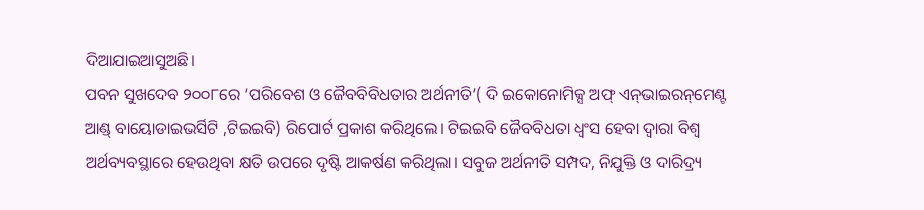ଦିଆଯାଇଆସୁଅଛି।
ପବନ ସୁଖଦେବ ୨୦୦୮ରେ ‘ପରିବେଶ ଓ ଜୈବବିବିଧତାର ଅର୍ଥନୀତି’( ଦି ଇକୋନୋମିକ୍ସ ଅଫ୍‌ ଏନ୍‌ଭାଇରନ୍‌ମେଣ୍ଟ ଆଣ୍ଡ୍‌ ବାୟୋଡାଇଭର୍ସିଟି ,ଟିଇଇବି) ରିପୋର୍ଟ ପ୍ରକାଶ କରିଥିଲେ। ଟିଇଇବି ଜୈବବିଧତା ଧ୍ୱଂସ ହେବା ଦ୍ୱାରା ବିଶ୍ୱ ଅର୍ଥବ୍ୟବସ୍ଥାରେ ହେଉଥିବା କ୍ଷତି ଉପରେ ଦୃଷ୍ଟି ଆକର୍ଷଣ କରିଥିଲା। ସବୁଜ ଅର୍ଥନୀତି ସମ୍ପଦ, ନିଯୁକ୍ତି ଓ ଦାରିଦ୍ର୍ୟ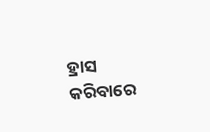ହ୍ରାସ କରିବାରେ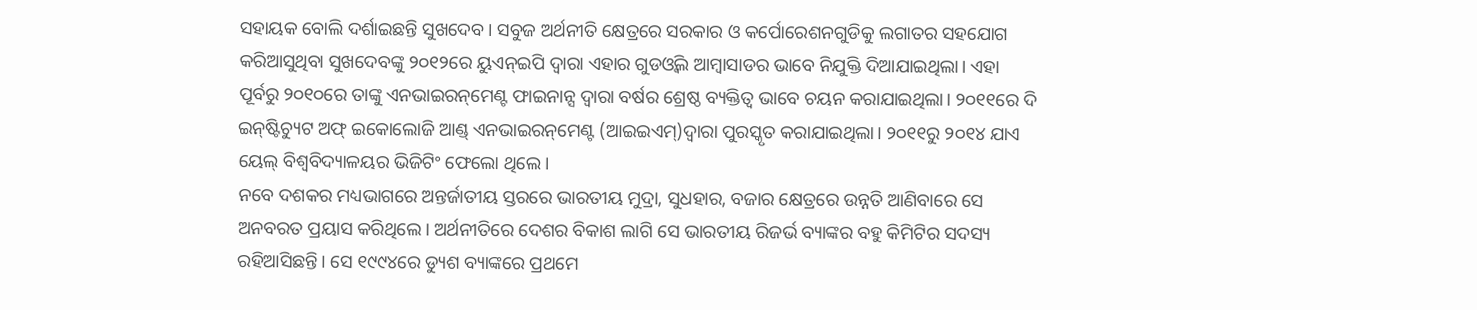ସହାୟକ ବୋଲି ଦର୍ଶାଇଛନ୍ତି ସୁଖଦେବ। ସବୁଜ ଅର୍ଥନୀତି କ୍ଷେତ୍ରରେ ସରକାର ଓ କର୍ପୋରେଶନଗୁଡିକୁ ଲଗାତର ସହଯୋଗ କରିଆସୁଥିବା ସୁଖଦେବଙ୍କୁ ୨୦୧୨ରେ ୟୁଏନ୍‌ଇପି ଦ୍ୱାରା ଏହାର ଗୁଡଓ୍ବିଲ ଆମ୍ବାସାଡର ଭାବେ ନିଯୁକ୍ତି ଦିଆଯାଇଥିଲା। ଏହା ପୂର୍ବରୁ ୨୦୧୦ରେ ତାଙ୍କୁ ଏନଭାଇରନ୍‌ମେଣ୍ଟ ଫାଇନାନ୍ସ ଦ୍ୱାରା ବର୍ଷର ଶ୍ରେଷ୍ଠ ବ୍ୟକ୍ତିତ୍ୱ ଭାବେ ଚୟନ କରାଯାଇଥିଲା। ୨୦୧୧ରେ ଦି ଇନ୍‌ଷ୍ଟିଚ୍ୟୁଟ ଅଫ୍‌ ଇକୋଲୋଜି ଆଣ୍ଡ୍‌ ଏନଭାଇରନ୍‌ମେଣ୍ଟ (ଆଇଇଏମ୍‌)ଦ୍ୱାରା ପୁରସ୍କୃତ କରାଯାଇଥିଲା। ୨୦୧୧ରୁ ୨୦୧୪ ଯାଏ ୟେଲ୍‌ ବିଶ୍ୱବିଦ୍ୟାଳୟର ଭିଜିଟିଂ ଫେଲୋ ଥିଲେ।
ନବେ ଦଶକର ମଧ୍ୟଭାଗରେ ଅନ୍ତର୍ଜାତୀୟ ସ୍ତରରେ ଭାରତୀୟ ମୁଦ୍ରା, ସୁଧହାର, ବଜାର କ୍ଷେତ୍ରରେ ଉନ୍ନତି ଆଣିବାରେ ସେ ଅନବରତ ପ୍ରୟାସ କରିଥିଲେ। ଅର୍ଥନୀତିରେ ଦେଶର ବିକାଶ ଲାଗି ସେ ଭାରତୀୟ ରିଜର୍ଭ ବ୍ୟାଙ୍କର ବହୁ କିମିଟିର ସଦସ୍ୟ ରହିଆସିଛନ୍ତି। ସେ ୧୯୯୪ରେ ଡ୍ୟୁଶ ବ୍ୟାଙ୍କରେ ପ୍ରଥମେ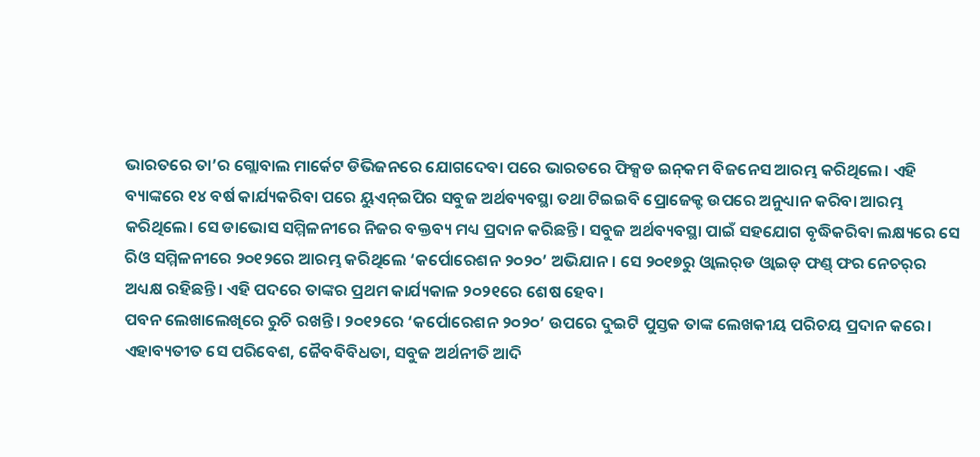ଭାରତରେ ତା’ର ଗ୍ଲୋବାଲ ମାର୍କେଟ ଡିଭିଜନରେ ଯୋଗଦେବା ପରେ ଭାରତରେ ଫିକ୍ସଡ ଇନ୍‌କମ ବିଜନେସ ଆରମ୍ଭ କରିଥିଲେ। ଏହି ବ୍ୟାଙ୍କରେ ୧୪ ବର୍ଷ କାର୍ଯ୍ୟକରିବା ପରେ ୟୁଏନ୍‌ଇପିର ସବୁଜ ଅର୍ଥବ୍ୟବସ୍ଥା ତଥା ଟିଇଇବି ପ୍ରୋଜେକ୍ଟ ଉପରେ ଅନୁଧ୍ୟାନ କରିବା ଆରମ୍ଭ କରିଥିଲେ। ସେ ଡାଭୋସ ସମ୍ମିଳନୀରେ ନିଜର ବକ୍ତବ୍ୟ ମଧ୍ୟ ପ୍ରଦାନ କରିଛନ୍ତି। ସବୁଜ ଅର୍ଥବ୍ୟବସ୍ଥା ପାଇଁ ସହଯୋଗ ବୃଦ୍ଧିକରିବା ଲକ୍ଷ୍ୟରେ ସେ ରିଓ ସମ୍ମିଳନୀରେ ୨୦୧୨ରେ ଆରମ୍ଭ କରିଥିଲେ ‘କର୍ପୋରେଶନ ୨୦୨୦’ ଅଭିଯାନ। ସେ ୨୦୧୭ରୁ ଓ୍ବାଲର୍‌ଡ ଓ୍ବାଇଡ୍‌ ଫଣ୍ଡ୍‌ ଫର ନେଚର୍‌ର ଅଧ୍ୟକ୍ଷ ରହିଛନ୍ତି। ଏହି ପଦରେ ତାଙ୍କର ପ୍ରଥମ କାର୍ଯ୍ୟକାଳ ୨୦୨୧ରେ ଶେଷ ହେବ।
ପବନ ଲେଖାଲେଖିରେ ରୁଚି ରଖନ୍ତି। ୨୦୧୨ରେ ‘କର୍ପୋରେଶନ ୨୦୨୦’ ଉପରେ ଦୁଇଟି ପୁସ୍ତକ ତାଙ୍କ ଲେଖକୀୟ ପରିଚୟ ପ୍ରଦାନ କରେ। ଏହାବ୍ୟତୀତ ସେ ପରିବେଶ, ଜୈବବିବିଧତା, ସବୁଜ ଅର୍ଥନୀତି ଆଦି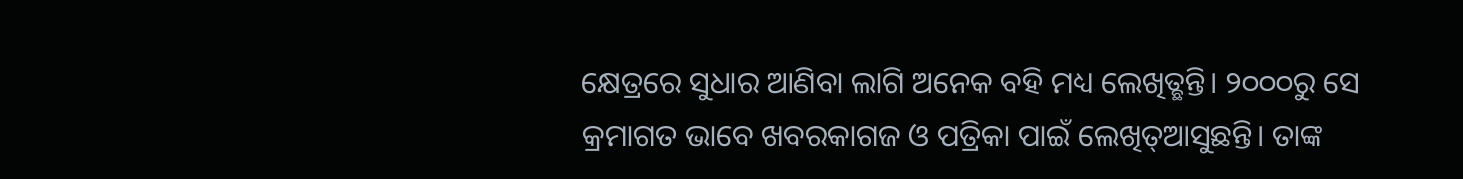କ୍ଷେତ୍ରରେ ସୁଧାର ଆଣିବା ଲାଗି ଅନେକ ବହି ମଧ୍ୟ ଲେଖିତ୍ଛନ୍ତି। ୨୦୦୦ରୁ ସେ କ୍ରମାଗତ ଭାବେ ଖବରକାଗଜ ଓ ପତ୍ରିକା ପାଇଁ ଲେଖିତ୍ଆସୁଛନ୍ତି। ତାଙ୍କ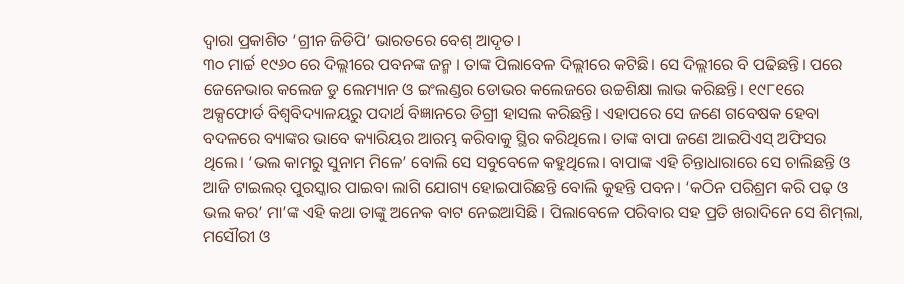ଦ୍ୱାରା ପ୍ରକାଶିତ ‘ଗ୍ରୀନ ଜିଡିପି’ ଭାରତରେ ବେଶ୍‌ ଆଦୃତ।
୩୦ ମାର୍ଚ୍ଚ ୧୯୬୦ ରେ ଦିଲ୍ଲୀରେ ପବନଙ୍କ ଜନ୍ମ । ତାଙ୍କ ପିଲାବେଳ ଦିଲ୍ଲୀରେ କଟିଛି। ସେ ଦିଲ୍ଲୀରେ ବି ପଢିଛନ୍ତି। ପରେ ଜେନେଭାର କଲେଜ ଡୁ ଲେମ୍ୟାନ ଓ ଇଂଲଣ୍ଡର ଡୋଭର କଲେଜରେ ଉଚ୍ଚଶିକ୍ଷା ଲାଭ କରିଛନ୍ତି। ୧୯୮୧ରେ ଅକ୍ସଫୋର୍ଡ ବିଶ୍ୱବିଦ୍ୟାଳୟରୁ ପଦାର୍ଥ ବିଜ୍ଞାନରେ ଡିଗ୍ରୀ ହାସଲ କରିଛନ୍ତି। ଏହାପରେ ସେ ଜଣେ ଗବେଷକ ହେବା ବଦଳରେ ବ୍ୟାଙ୍କର ଭାବେ କ୍ୟାରିୟର ଆରମ୍ଭ କରିବାକୁ ସ୍ଥିର କରିଥିଲେ। ତାଙ୍କ ବାପା ଜଣେ ଆଇପିଏସ୍‌ ଅଫିସର ଥିଲେ। ‘ଭଲ କାମରୁ ସୁନାମ ମିଳେ’ ବୋଲି ସେ ସବୁବେଳେ କହୁଥିଲେ। ବାପାଙ୍କ ଏହି ଚିନ୍ତାଧାରାରେ ସେ ଚାଲିଛନ୍ତି ଓ ଆଜି ଟାଇଲର୍‌ ପୁରସ୍କାର ପାଇବା ଲାଗି ଯୋଗ୍ୟ ହୋଇପାରିଛନ୍ତି ବୋଲି କୁହନ୍ତି ପବନ। ‘କଠିନ ପରିଶ୍ରମ କରି ପଢ଼ ଓ ଭଲ କର’ ମା’ଙ୍କ ଏହି କଥା ତାଙ୍କୁ ଅନେକ ବାଟ ନେଇଆସିଛି । ପିଲାବେଳେ ପରିବାର ସହ ପ୍ରତି ଖରାଦିନେ ସେ ଶିମ୍‌ଲା, ମସୌରୀ ଓ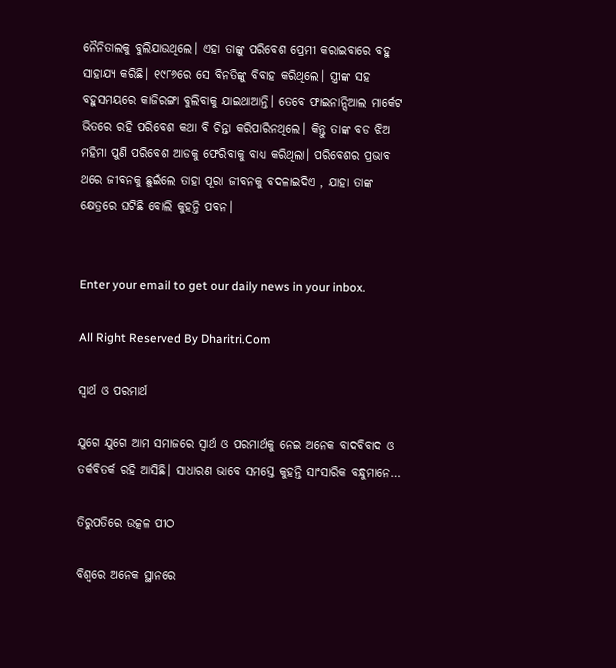ନୈନିତାଲକୁ ବୁଲିଯାଉଥିଲେ। ଏହା ତାଙ୍କୁ ପରିବେଶ ପ୍ରେମୀ କରାଇବାରେ ବହୁ ସାହାଯ୍ୟ କରିଛି। ୧୯୮୬ରେ ସେ ବିନତିଙ୍କୁ ବିବାହ କରିଥିଲେ। ସ୍ତ୍ରୀଙ୍କ ସହ ବହୁସମୟରେ କାଜିରଙ୍ଗା ବୁଲିବାକୁ ଯାଇଥାଆନ୍ତି। ତେବେ ଫାଇନାନ୍ସିଆଲ ମାର୍କେଟ ଭିତରେ ରହି ପରିବେଶ କଥା ବି ଚିନ୍ତା କରିପାରିନଥିଲେ। କିନ୍ତୁ ତାଙ୍କ ବଡ ଝିଅ ମହିମା ପୁଣି ପରିବେଶ ଆଡକୁ ଫେରିବାକୁ ବାଧ୍ୟ କରିଥିଲା। ପରିବେଶର ପ୍ରଭାବ ଥରେ ଜୀବନକୁ ଛୁଇଁଲେ ତାହା ପୂରା ଜୀବନକୁ ବଦଳାଇଦିଏ , ଯାହା ତାଙ୍କ କ୍ଷେତ୍ରରେ ଘଟିଛି ବୋଲି କୁହନ୍ତି ପବନ।


Enter your email to get our daily news in your inbox.

All Right Reserved By Dharitri.Com

ସ୍ବାର୍ଥ ଓ ପରମାର୍ଥ

ଯୁଗେ ଯୁଗେ ଆମ ସମାଜରେ ସ୍ବାର୍ଥ ଓ ପରମାର୍ଥକୁ ନେଇ ଅନେକ ବାଦବିବାଦ ଓ ତର୍କବିତର୍କ ରହି ଆସିଛି। ସାଧାରଣ ଭାବେ ସମସ୍ତେ କୁହନ୍ତି ସାଂସାରିକ ବନ୍ଧୁମାନେ…

ତିରୁପତିରେ ଉତ୍କଳ ପୀଠ

ବିଶ୍ୱରେ ଅନେକ ସ୍ଥାନରେ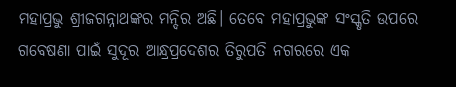ମହାପ୍ରଭୁ ଶ୍ରୀଜଗନ୍ନାଥଙ୍କର ମନ୍ଦିର ଅଛି। ତେବେ ମହାପ୍ରଭୁଙ୍କ ସଂସ୍କୃତି ଉପରେ ଗବେଷଣା ପାଇଁ ସୁଦୂର ଆନ୍ଧ୍ରପ୍ରଦେଶର ତିରୁପତି ନଗରରେ ଏକ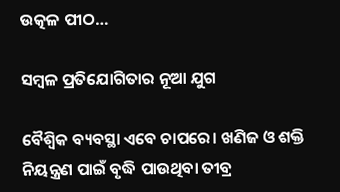ଉତ୍କଳ ପୀଠ…

ସମ୍ବଳ ପ୍ରତିଯୋଗିତାର ନୂଆ ଯୁଗ

ବୈଶ୍ୱିକ ବ୍ୟବସ୍ଥା ଏବେ ଚାପରେ। ଖଣିଜ ଓ ଶକ୍ତି ନିୟନ୍ତ୍ରଣ ପାଇଁ ବୃଦ୍ଧି ପାଉଥିବା ତୀବ୍ର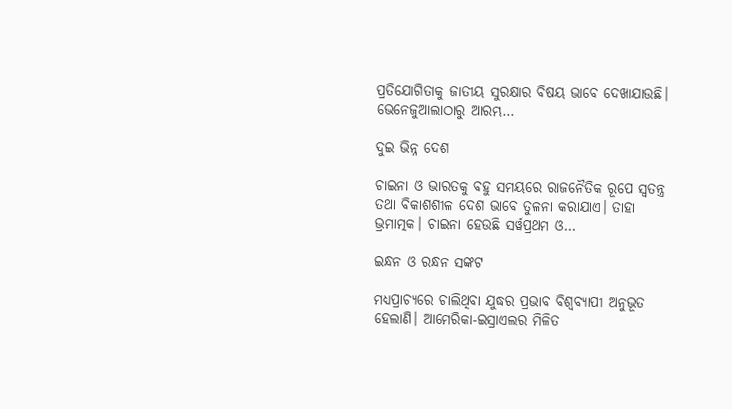ପ୍ରତିଯୋଗିତାକୁ ଜାତୀୟ ସୁରକ୍ଷାର ବିଷୟ ଭାବେ ଦେଖାଯାଉଛି। ଭେନେଜୁଆଲାଠାରୁ ଆରମ୍ଭ…

ଦୁଇ ଭିନ୍ନ ଦେଶ

ଚାଇନା ଓ ଭାରତକୁ ବହୁ ସମୟରେ ରାଜନୈତିକ ରୂପେ ସ୍ୱତନ୍ତ୍ର ତଥା ବିକାଶଶୀଳ ଦେଶ ଭାବେ ତୁଳନା କରାଯାଏ। ତାହା ଭ୍ରମାତ୍ମକ। ଚାଇନା ହେଉଛି ସର୍ୱପ୍ରଥମ ଓ…

ଇନ୍ଧନ ଓ ରନ୍ଧନ ସଙ୍କଟ

ମଧ୍ୟପ୍ରାଚ୍ୟରେ ଚାଲିଥିବା ଯୁଦ୍ଧର ପ୍ରଭାବ ବିଶ୍ୱବ୍ୟାପୀ ଅନୁଭୂତ ହେଲାଣି। ଆମେରିକା-ଇସ୍ରାଏଲର ମିଳିତ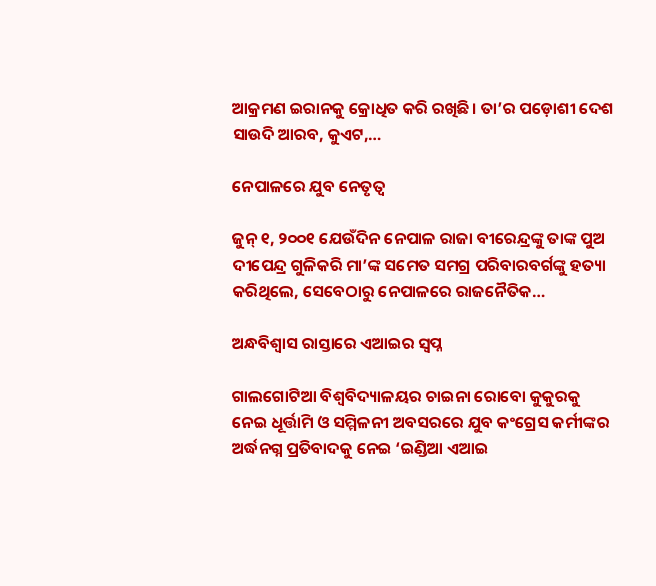ଆକ୍ରମଣ ଇରାନକୁ କ୍ରୋଧିତ କରି ରଖିଛି। ତା’ର ପଡ଼ୋଶୀ ଦେଶ ସାଉଦି ଆରବ, କୁଏଟ,…

ନେପାଳରେ ଯୁବ ନେତୃତ୍ୱ

ଜୁନ୍‌ ୧, ୨୦୦୧ ଯେଉଁଦିନ ନେପାଳ ରାଜା ବୀରେନ୍ଦ୍ରଙ୍କୁ ତାଙ୍କ ପୁଅ ଦୀପେନ୍ଦ୍ର ଗୁଳିକରି ମା’ଙ୍କ ସମେତ ସମଗ୍ର ପରିବାରବର୍ଗଙ୍କୁ ହତ୍ୟା କରିଥିଲେ, ସେବେଠାରୁ ନେପାଳରେ ରାଜନୈତିକ…

ଅନ୍ଧବିଶ୍ୱାସ ରାସ୍ତାରେ ଏଆଇର ସ୍ବପ୍ନ

ଗାଲଗୋଟିଆ ବିଶ୍ବବିଦ୍ୟାଳୟର ଚାଇନା ରୋବୋ କୁକୁରକୁ ନେଇ ଧୂର୍ତ୍ତାମି ଓ ସମ୍ମିଳନୀ ଅବସରରେ ଯୁବ କଂଗ୍ରେସ କର୍ମୀଙ୍କର ଅର୍ଦ୍ଧନଗ୍ନ ପ୍ରତିବାଦକୁ ନେଇ ‘ଇଣ୍ଡିଆ ଏଆଇ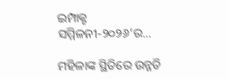ଇମ୍ପାକ୍ଟ ସମ୍ମିଳନୀ-୨୦୨୬’ର…

ମହିଳାଙ୍କ ସ୍ଥିତିରେ ଉନ୍ନତି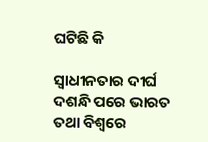ଘଟିଛି କି

ସ୍ବାଧୀନତାର ଦୀର୍ଘ ଦଶନ୍ଧି ପରେ ଭାରତ ତଥା ବିଶ୍ୱରେ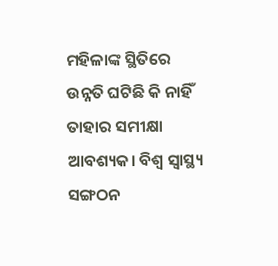ମହିଳାଙ୍କ ସ୍ଥିତିରେ ଉନ୍ନତି ଘଟିଛି କି ନାହିଁ ତାହାର ସମୀକ୍ଷା ଆବଶ୍ୟକ। ବିଶ୍ୱ ସ୍ବାସ୍ଥ୍ୟ ସଙ୍ଗଠନ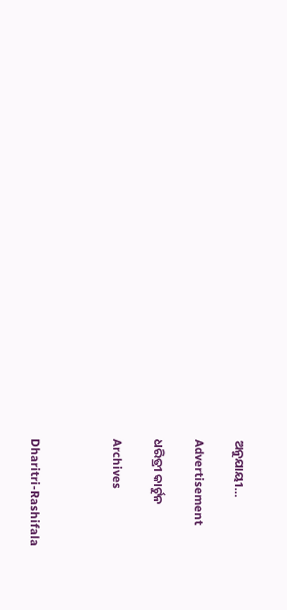ଅନୁଯାୟୀ…

Advertisement

ଧରିତ୍ରୀ କାର୍ଟୁନ

Archives



Dharitri-Rashifala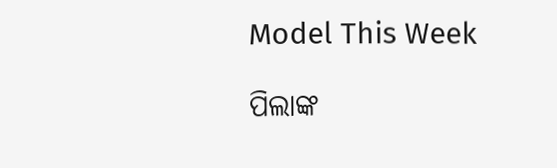Model This Week

ପିଲାଙ୍କ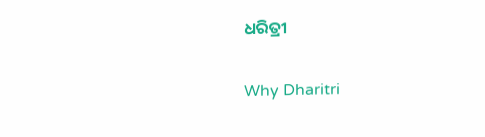ଧରିତ୍ରୀ

Why Dharitri